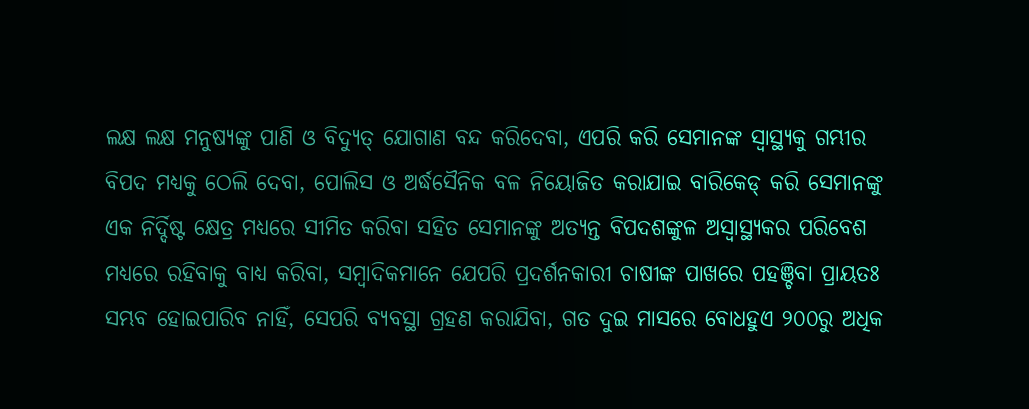ଲକ୍ଷ ଲକ୍ଷ ମନୁଷ୍ୟଙ୍କୁ ପାଣି ଓ ବିଦ୍ୟୁତ୍ ଯୋଗାଣ ବନ୍ଦ କରିଦେବା, ଏପରି କରି ସେମାନଙ୍କ ସ୍ୱାସ୍ଥ୍ୟକୁ ଗମ୍ଭୀର ବିପଦ ମଧ୍ୟକୁ ଠେଲି ଦେବା, ପୋଲିସ ଓ ଅର୍ଦ୍ଧସୈନିକ ବଳ ନିୟୋଜିତ କରାଯାଇ ବାରିକେଡ୍ କରି ସେମାନଙ୍କୁ ଏକ ନିର୍ଦ୍ଦିଷ୍ଟ କ୍ଷେତ୍ର ମଧ୍ୟରେ ସୀମିତ କରିବା ସହିତ ସେମାନଙ୍କୁ ଅତ୍ୟନ୍ତ ବିପଦଶଙ୍କୁଳ ଅସ୍ୱାସ୍ଥ୍ୟକର ପରିବେଶ ମଧ୍ୟରେ ରହିବାକୁ ବାଧ୍ୟ କରିବା, ସମ୍ବାଦିକମାନେ ଯେପରି ପ୍ରଦର୍ଶନକାରୀ ଚାଷୀଙ୍କ ପାଖରେ ପହଞ୍ଚିବା ପ୍ରାୟତଃ ସମ୍ଭବ ହୋଇପାରିବ ନାହିଁ, ସେପରି ବ୍ୟବସ୍ଥା ଗ୍ରହଣ କରାଯିବା, ଗତ ଦୁଇ ମାସରେ ବୋଧହୁଏ ୨୦୦ରୁ ଅଧିକ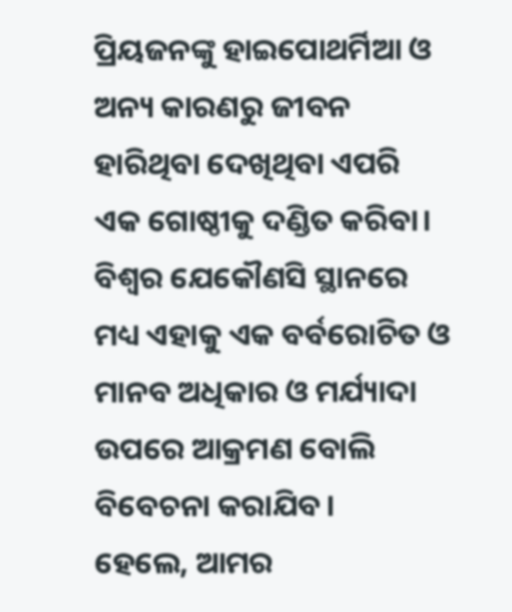ପ୍ରିୟଜନଙ୍କୁ ହାଇପୋଥର୍ମିଆ ଓ ଅନ୍ୟ କାରଣରୁ ଜୀବନ ହାରିଥିବା ଦେଖିଥିବା ଏପରି ଏକ ଗୋଷ୍ଠୀକୁ ଦଣ୍ଡିତ କରିବା। ବିଶ୍ୱର ଯେକୌଣସି ସ୍ଥାନରେ ମଧ୍ୟ ଏହାକୁ ଏକ ବର୍ବରୋଚିତ ଓ ମାନବ ଅଧିକାର ଓ ମର୍ଯ୍ୟାଦା ଉପରେ ଆକ୍ରମଣ ବୋଲି ବିବେଚନା କରାଯିବ।
ହେଲେ, ଆମର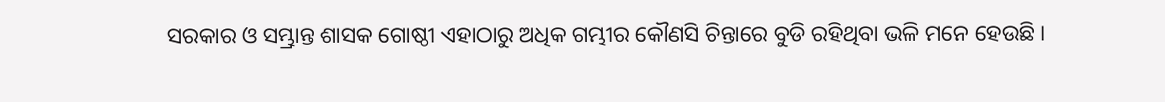ସରକାର ଓ ସମ୍ଭ୍ରାନ୍ତ ଶାସକ ଗୋଷ୍ଠୀ ଏହାଠାରୁ ଅଧିକ ଗମ୍ଭୀର କୌଣସି ଚିନ୍ତାରେ ବୁଡି ରହିଥିବା ଭଳି ମନେ ହେଉଛି ।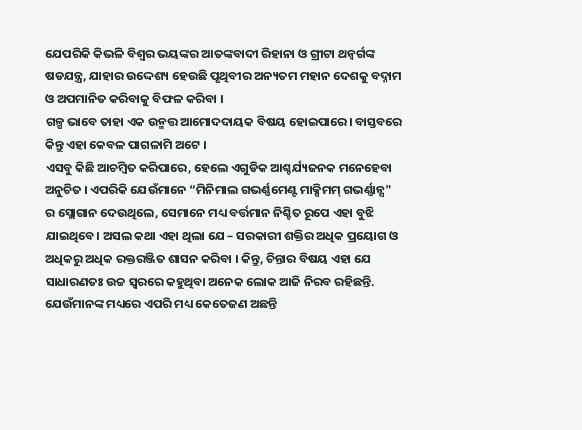ଯେପରିକି କିଭଳି ବିଶ୍ୱର ଭୟଙ୍କର ଆତଙ୍କବାଦୀ ରିହାନା ଓ ଗ୍ରୀଟା ଥନ୍ବର୍ଗଙ୍କ ଷଡଯନ୍ତ୍ର, ଯାହାର ଉଦ୍ଦେଶ୍ୟ ହେଉଛି ପୃଥିବୀର ଅନ୍ୟତମ ମହାନ ଦେଶକୁ ବଦ୍ନାମ ଓ ଅପମାନିତ କରିବାକୁ ବିଫଳ କରିବା ।
ଗଳ୍ପ ଭାବେ ତାହା ଏକ ଉନ୍ମତ୍ତ ଆମୋଦଦାୟକ ବିଷୟ ହୋଇପାରେ। ବାସ୍ତବରେ କିନ୍ତୁ ଏହା କେବଳ ପାଗଳାମି ଅଟେ ।
ଏସବୁ କିଛି ଆଚମ୍ବିତ କରିପାରେ, ହେଲେ ଏଗୁଡିକ ଆଶ୍ଚର୍ଯ୍ୟଜନକ ମନେହେବା ଅନୁଚିତ । ଏପରିକି ଯେଉଁମାନେ “ମିନିମାଲ ଗଭର୍ଣ୍ଣମେଣ୍ଟ ମାକ୍ସିମମ୍ ଗଭର୍ଣ୍ଣାନ୍ସ" ର ସ୍ଲୋଗାନ ଦେଉଥିଲେ, ସେମାନେ ମଧ୍ୟ ବର୍ତ୍ତମାନ ନିଶ୍ଚିତ ରୂପେ ଏହା ବୁଝି ଯାଇଥିବେ। ଅସଲ କଥା ଏହା ଥିଲା ଯେ – ସରକାରୀ ଶକ୍ତିର ଅଧିକ ପ୍ରୟୋଗ ଓ ଅଧିକରୁ ଅଧିକ ରକ୍ତରଞ୍ଜିତ ଶାସନ କରିବା । କିନ୍ତୁ, ଚିନ୍ତାର ବିଷୟ ଏହା ଯେ ସାଧାରଣତଃ ଉଚ୍ଚ ସ୍ୱରରେ କହୁଥିବା ଅନେକ ଲୋକ ଆଜି ନିରବ ରହିଛନ୍ତି. ଯେଉଁମାନଙ୍କ ମଧ୍ୟରେ ଏପରି ମଧ୍ୟ କେତେଜଣ ଅଛନ୍ତି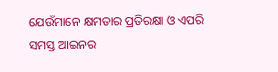ଯେଉଁମାନେ କ୍ଷମତାର ପ୍ରତିରକ୍ଷା ଓ ଏପରି ସମସ୍ତ ଆଇନର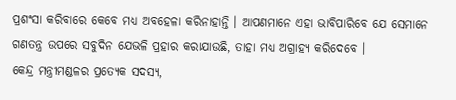ପ୍ରଶଂସା କରିବାରେ କେବେ ମଧ୍ୟ ଅବହେଳା କରିନାହାନ୍ତି । ଆପଣମାନେ ଏହା ଭାବିପାରିବେ ଯେ ସେମାନେ ଗଣତନ୍ତ୍ର ଉପରେ ସବୁଦିନ ଯେଭଳି ପ୍ରହାର କରାଯାଉଛି, ତାହା ମଧ୍ୟ ଅଗ୍ରାହ୍ୟ କରିଦେବେ ।
କେନ୍ଦ୍ର ମନ୍ତ୍ରୀମଣ୍ଡଳର ପ୍ରତ୍ୟେକ ସଦସ୍ୟ,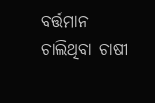ବର୍ତ୍ତମାନ ଚାଲିଥିବା ଚାଷୀ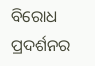ବିରୋଧ ପ୍ରଦର୍ଶନର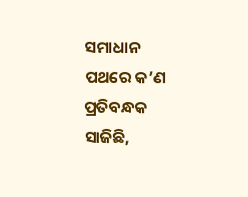ସମାଧାନ ପଥରେ କ’ଣ ପ୍ରତିବନ୍ଧକ ସାଜିଛି,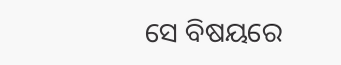ସେ ବିଷୟରେ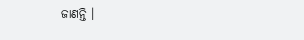ଜାଣନ୍ତି ।